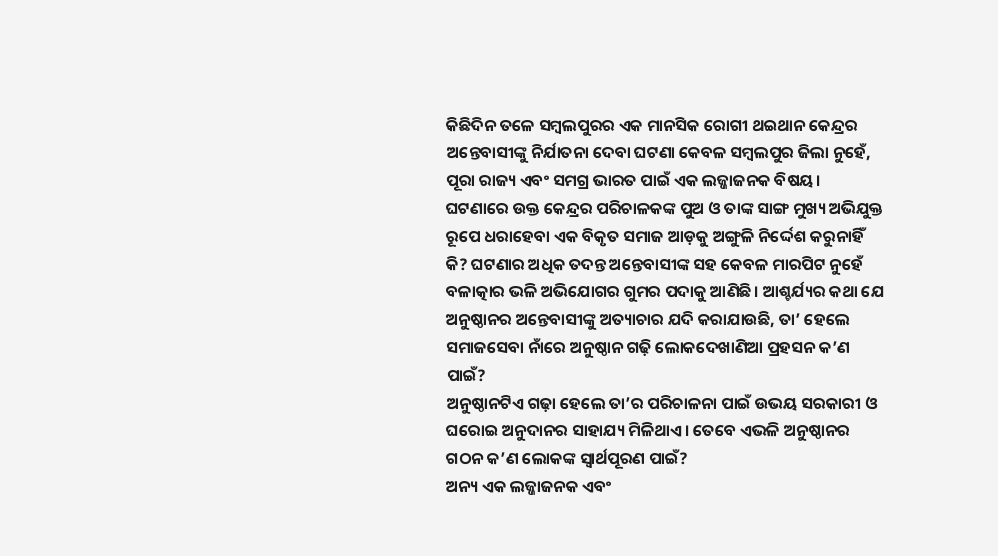କିଛିଦିନ ତଳେ ସମ୍ବଲପୁରର ଏକ ମାନସିକ ରୋଗୀ ଥଇଥାନ କେନ୍ଦ୍ରର ଅନ୍ତେବାସୀଙ୍କୁ ନିର୍ଯାତନା ଦେବା ଘଟଣା କେବଳ ସମ୍ବଲପୁର ଜିଲା ନୁହେଁ, ପୂରା ରାଜ୍ୟ ଏବଂ ସମଗ୍ର ଭାରତ ପାଇଁ ଏକ ଲଜ୍ଜାଜନକ ବିଷୟ। ଘଟଣାରେ ଉକ୍ତ କେନ୍ଦ୍ରର ପରିଚାଳକଙ୍କ ପୁଅ ଓ ତାଙ୍କ ସାଙ୍ଗ ମୁଖ୍ୟ ଅଭିଯୁକ୍ତ ରୂପେ ଧରାହେବା ଏକ ବିକୃତ ସମାଜ ଆଡ଼କୁ ଅଙ୍ଗୁଳି ନିର୍ଦ୍ଦେଶ କରୁନାହିଁ କି? ଘଟଣାର ଅଧିକ ତଦନ୍ତ ଅନ୍ତେବାସୀଙ୍କ ସହ କେବଳ ମାରପିଟ ନୁହେଁ ବଳାତ୍କାର ଭଳି ଅଭିଯୋଗର ଗୁମର ପଦାକୁ ଆଣିଛି। ଆଶ୍ଚର୍ଯ୍ୟର କଥା ଯେ ଅନୁଷ୍ଠାନର ଅନ୍ତେବାସୀଙ୍କୁ ଅତ୍ୟାଚାର ଯଦି କରାଯାଉଛି, ତା’ ହେଲେ ସମାଜସେବା ନାଁରେ ଅନୁଷ୍ଠାନ ଗଢ଼ି ଲୋକଦେଖାଣିଆ ପ୍ରହସନ କ’ଣ ପାଇଁ?
ଅନୁଷ୍ଠାନଟିଏ ଗଢ଼ା ହେଲେ ତା’ର ପରିଚାଳନା ପାଇଁ ଉଭୟ ସରକାରୀ ଓ ଘରୋଇ ଅନୁଦାନର ସାହାଯ୍ୟ ମିଳିଥାଏ। ତେବେ ଏଭଳି ଅନୁଷ୍ଠାନର ଗଠନ କ’ଣ ଲୋକଙ୍କ ସ୍ବାର୍ଥପୂରଣ ପାଇଁ?
ଅନ୍ୟ ଏକ ଲଜ୍ଜାଜନକ ଏବଂ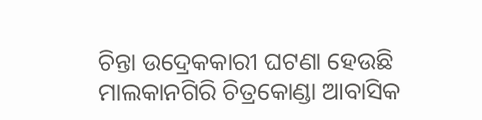ଚିନ୍ତା ଉଦ୍ରେକକାରୀ ଘଟଣା ହେଉଛି ମାଲକାନଗିରି ଚିତ୍ରକୋଣ୍ଡା ଆବାସିକ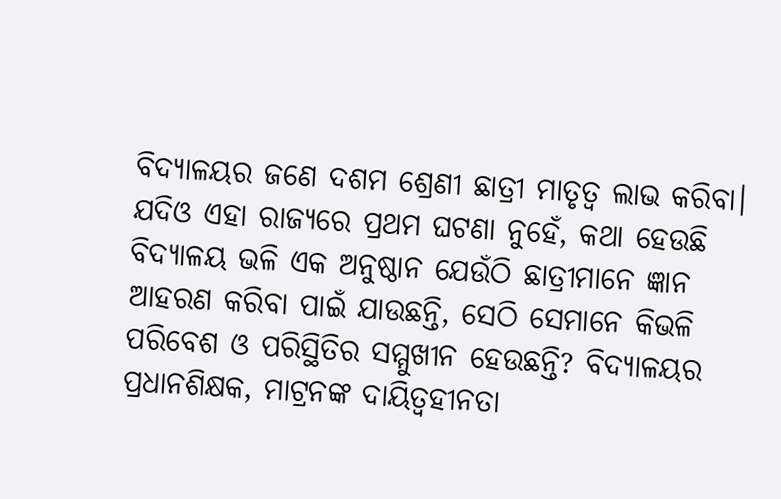ବିଦ୍ୟାଳୟର ଜଣେ ଦଶମ ଶ୍ରେଣୀ ଛାତ୍ରୀ ମାତୃତ୍ୱ ଲାଭ କରିବା। ଯଦିଓ ଏହା ରାଜ୍ୟରେ ପ୍ରଥମ ଘଟଣା ନୁହେଁ, କଥା ହେଉଛି ବିଦ୍ୟାଳୟ ଭଳି ଏକ ଅନୁଷ୍ଠାନ ଯେଉଁଠି ଛାତ୍ରୀମାନେ ଜ୍ଞାନ ଆହରଣ କରିବା ପାଇଁ ଯାଉଛନ୍ତି, ସେଠି ସେମାନେ କିଭଳି ପରିବେଶ ଓ ପରିସ୍ଥିତିର ସମ୍ମୁଖୀନ ହେଉଛନ୍ତି? ବିଦ୍ୟାଳୟର ପ୍ରଧାନଶିକ୍ଷକ, ମାଟ୍ରନଙ୍କ ଦାୟିତ୍ୱହୀନତା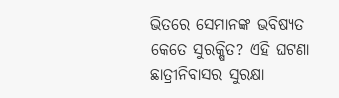ଭିତରେ ସେମାନଙ୍କ ଭବିଷ୍ୟତ କେତେ ସୁରକ୍ଷିତ? ଏହି ଘଟଣା ଛାତ୍ରୀନିବାସର ସୁରକ୍ଷା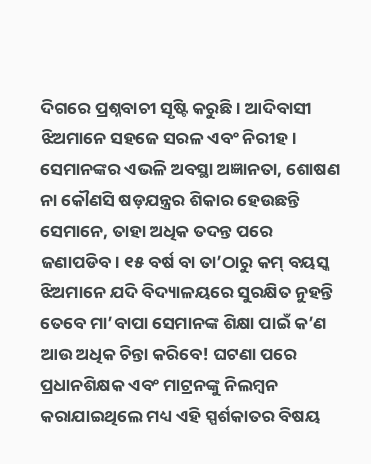ଦିଗରେ ପ୍ରଶ୍ନବାଚୀ ସୃଷ୍ଟି କରୁଛି। ଆଦିବାସୀ ଝିଅମାନେ ସହଜେ ସରଳ ଏବଂ ନିରୀହ। ସେମାନଙ୍କର ଏଭଳି ଅବସ୍ଥା ଅଜ୍ଞାନତା, ଶୋଷଣ ନା କୌଣସି ଷଡ଼ଯନ୍ତ୍ରର ଶିକାର ହେଉଛନ୍ତି ସେମାନେ, ତାହା ଅଧିକ ତଦନ୍ତ ପରେ ଜଣାପଡିବ। ୧୫ ବର୍ଷ ବା ତା’ଠାରୁ କମ୍ ବୟସ୍କ ଝିଅମାନେ ଯଦି ବିଦ୍ୟାଳୟରେ ସୁରକ୍ଷିତ ନୁହନ୍ତି ତେବେ ମା’ବାପା ସେମାନଙ୍କ ଶିକ୍ଷା ପାଇଁ କ’ଣ ଆଉ ଅଧିକ ଚିନ୍ତା କରିବେ! ଘଟଣା ପରେ ପ୍ରଧାନଶିକ୍ଷକ ଏବଂ ମାଟ୍ରନଙ୍କୁ ନିଲମ୍ବନ କରାଯାଇଥିଲେ ମଧ୍ୟ ଏହି ସ୍ପର୍ଶକାତର ବିଷୟ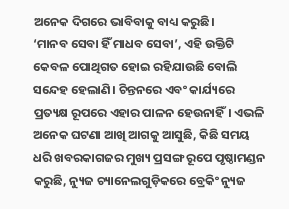ଅନେକ ଦିଗରେ ଭାବିବାକୁ ବାଧ୍ୟ କରୁଛି।
‘ମାନବ ସେବା ହିଁ ମାଧବ ସେବା’, ଏହି ଉକ୍ତିଟି କେବଳ ପୋଥିଗତ ହୋଇ ରହିଯାଉଛି ବୋଲି ସନ୍ଦେହ ହେଲାଣି। ଚିନ୍ତନରେ ଏବଂ କାର୍ଯ୍ୟରେ ପ୍ରତ୍ୟକ୍ଷ ରୂପରେ ଏହାର ପାଳନ ହେଉନାହିଁ। ଏଭଳି ଅନେକ ଘଟଣା ଆଖି ଆଗକୁ ଆସୁଛି, କିଛି ସମୟ ଧରି ଖବରକାଗଜର ମୁଖ୍ୟ ପ୍ରସଙ୍ଗ ରୂପେ ପୃଷ୍ଠାମଣ୍ଡନ କରୁଛି, ନ୍ୟୁଜ ଚ୍ୟାନେଲଗୁଡ଼ିକରେ ବ୍ରେକିଂ ନ୍ୟୁଜ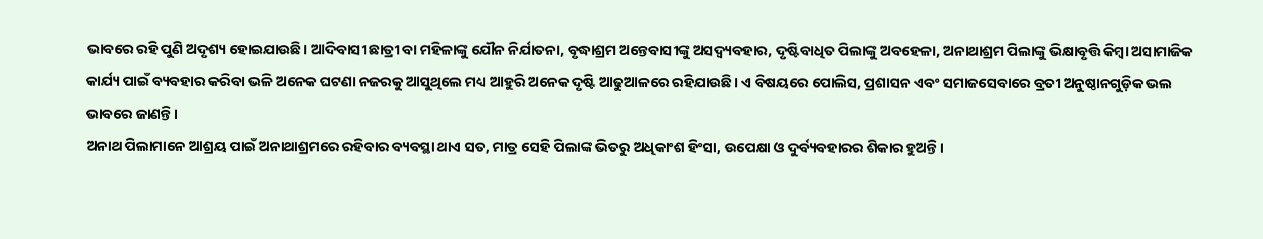ଭାବରେ ରହି ପୁଣି ଅଦୃଶ୍ୟ ହୋଇଯାଉଛି। ଆଦିବାସୀ ଛାତ୍ରୀ ବା ମହିଳାଙ୍କୁ ଯୌନ ନିର୍ଯାତନା, ବୃଦ୍ଧାଶ୍ରମ ଅନ୍ତେବାସୀଙ୍କୁ ଅସଦ୍ବ୍ୟବହାର, ଦୃଷ୍ଟିବାଧିତ ପିଲାଙ୍କୁ ଅବହେଳା, ଅନାଥାଶ୍ରମ ପିଲାଙ୍କୁ ଭିକ୍ଷାବୃତ୍ତି କିମ୍ବା ଅସାମାଜିକ କାର୍ଯ୍ୟ ପାଇଁ ବ୍ୟବହାର କରିବା ଭଳି ଅନେକ ଘଟଣା ନଜରକୁ ଆସୁଥିଲେ ମଧ୍ୟ ଆହୁରି ଅନେକ ଦୃଷ୍ଟି ଆଢୁଆଳରେ ରହିଯାଉଛି। ଏ ବିଷୟରେ ପୋଲିସ, ପ୍ରଶାସନ ଏବଂ ସମାଜସେବାରେ ବ୍ରତୀ ଅନୁଷ୍ଠାନଗୁଡ଼ିକ ଭଲ ଭାବରେ ଜାଣନ୍ତି।
ଅନାଥ ପିଲାମାନେ ଆଶ୍ରୟ ପାଇଁ ଅନାଥାଶ୍ରମରେ ରହିବାର ବ୍ୟବସ୍ଥା ଥାଏ ସତ, ମାତ୍ର ସେହି ପିଲାଙ୍କ ଭିତରୁ ଅଧିକାଂଶ ହିଂସା, ଉପେକ୍ଷା ଓ ଦୁର୍ବ୍ୟବହାରର ଶିକାର ହୁଅନ୍ତି।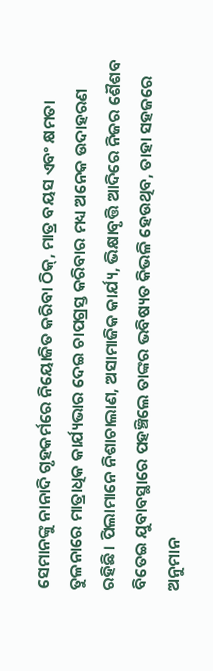ସେମାନଙ୍କୁ ନାନାଦି ଗୃହକର୍ମରେ ନିୟୋଜିତ କରିବା ଠିକ୍, ମାତ୍ର ବୟସ ଏବଂ କ୍ଷମତା ତୁଳନାରେ ମାତ୍ରାଧିକ କାର୍ଯ୍ୟଭାର ଦେଇ ଚାପଗ୍ରସ୍ତ କରିବାର ମଧ୍ୟ ଅନେକ ଉଦାହରଣ ରହିଛି। ପିଲାମାନେ ନିଶାଚାଲାଣ, ଅସାମାଜିକ କାର୍ଯ୍ୟ, ଭିକ୍ଷାବୃତ୍ତି ଆଦିରେ ନିଜର ଶୈଶବ ବିତେଇ ଯୁବାବସ୍ଥାରେ ପହଞ୍ଚିଲେ ତାଙ୍କର ଭବିଷ୍ୟତ କିଭଳି ହେଉଥିବ, ତାହା ସହଜରେ ଅନୁମାନ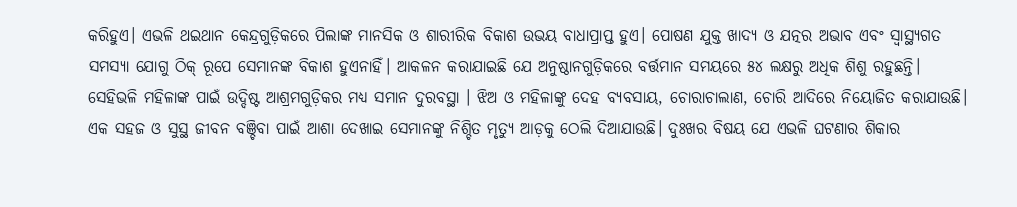କରିହୁଏ। ଏଭଳି ଥଇଥାନ କେନ୍ଦ୍ରଗୁଡ଼ିକରେ ପିଲାଙ୍କ ମାନସିକ ଓ ଶାରୀରିକ ବିକାଶ ଉଭୟ ବାଧାପ୍ରାପ୍ତ ହୁଏ। ପୋଷଣ ଯୁକ୍ତ ଖାଦ୍ୟ ଓ ଯତ୍ନର ଅଭାବ ଏବଂ ସ୍ବାସ୍ଥ୍ୟଗତ ସମସ୍ୟା ଯୋଗୁ ଠିକ୍ ରୂପେ ସେମାନଙ୍କ ବିକାଶ ହୁଏନାହିଁ। ଆକଳନ କରାଯାଇଛି ଯେ ଅନୁଷ୍ଠାନଗୁଡ଼ିକରେ ବର୍ତ୍ତମାନ ସମୟରେ ୫୪ ଲକ୍ଷରୁ ଅଧିକ ଶିଶୁ ରହୁଛନ୍ତି।
ସେହିଭଳି ମହିଳାଙ୍କ ପାଇଁ ଉଦ୍ଦିଷ୍ଟ ଆଶ୍ରମଗୁଡ଼ିକର ମଧ୍ୟ ସମାନ ଦୁରବସ୍ଥା । ଝିଅ ଓ ମହିଳାଙ୍କୁ ଦେହ ବ୍ୟବସାୟ, ଚୋରାଚାଲାଣ, ଚୋରି ଆଦିରେ ନିୟୋଜିତ କରାଯାଉଛି। ଏକ ସହଜ ଓ ସୁସ୍ଥ ଜୀବନ ବଞ୍ଚିବା ପାଇଁ ଆଶା ଦେଖାଇ ସେମାନଙ୍କୁ ନିଶ୍ଚିତ ମୃତ୍ୟୁ ଆଡ଼କୁ ଠେଲି ଦିଆଯାଉଛି। ଦୁଃଖର ବିଷୟ ଯେ ଏଭଳି ଘଟଣାର ଶିକାର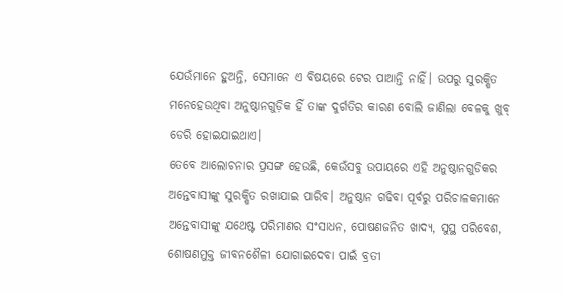ଯେଉଁମାନେ ହୁଅନ୍ତି, ସେମାନେ ଏ ବିଷୟରେ ଟେର ପାଆନ୍ତି ନାହିଁ। ଉପରୁ ସୁରକ୍ଷିତ ମନେହେଉଥିବା ଅନୁଷ୍ଠାନଗୁଡ଼ିକ ହିଁ ତାଙ୍କ ଦୁର୍ଗତିର କାରଣ ବୋଲି ଜାଣିଲା ବେଳକୁ ଖୁବ୍ ଡେରି ହୋଇଯାଇଥାଏ।
ତେବେ ଆଲୋଚନାର ପ୍ରସଙ୍ଗ ହେଉଛି, କେଉଁସବୁ ଉପାୟରେ ଏହି ଅନୁଷ୍ଠାନଗୁଡିକର ଅନ୍ତେବାସୀଙ୍କୁ ସୁରକ୍ଷିତ ରଖାଯାଇ ପାରିବ। ଅନୁଷ୍ଠାନ ଗଢିବା ପୂର୍ବରୁ ପରିଚାଳକମାନେ ଅନ୍ତେବାସୀଙ୍କୁ ଯଥେଷ୍ଟ ପରିମାଣର ସଂସାଧନ, ପୋଷଣଜନିତ ଖାଦ୍ୟ, ସୁସ୍ଥ ପରିବେଶ, ଶୋଷଣମୁକ୍ତ ଜୀବନଶୈଳୀ ଯୋଗାଇଦେବା ପାଇଁ ବ୍ରତୀ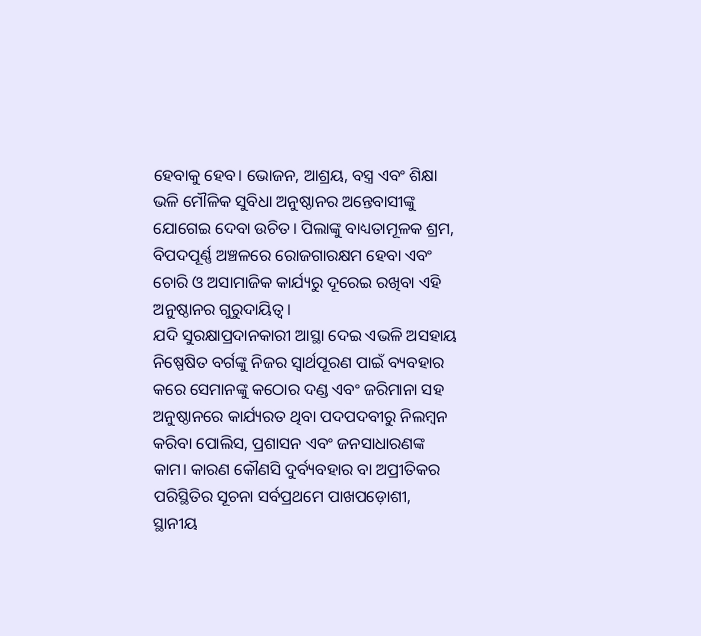ହେବାକୁ ହେବ। ଭୋଜନ, ଆଶ୍ରୟ, ବସ୍ତ୍ର ଏବଂ ଶିକ୍ଷା ଭଳି ମୌଳିକ ସୁବିଧା ଅନୁଷ୍ଠାନର ଅନ୍ତେବାସୀଙ୍କୁ ଯୋଗେଇ ଦେବା ଉଚିତ। ପିଲାଙ୍କୁ ବାଧ୍ୟତାମୂଳକ ଶ୍ରମ, ବିପଦପୂର୍ଣ୍ଣ ଅଞ୍ଚଳରେ ରୋଜଗାରକ୍ଷମ ହେବା ଏବଂ ଚୋରି ଓ ଅସାମାଜିକ କାର୍ଯ୍ୟରୁ ଦୂରେଇ ରଖିବା ଏହି ଅନୁଷ୍ଠାନର ଗୁରୁଦାୟିତ୍ୱ।
ଯଦି ସୁରକ୍ଷାପ୍ରଦାନକାରୀ ଆସ୍ଥା ଦେଇ ଏଭଳି ଅସହାୟ ନିଷ୍ପେଷିତ ବର୍ଗଙ୍କୁ ନିଜର ସ୍ବାର୍ଥପୂରଣ ପାଇଁ ବ୍ୟବହାର କରେ ସେମାନଙ୍କୁ କଠୋର ଦଣ୍ଡ ଏବଂ ଜରିମାନା ସହ ଅନୁଷ୍ଠାନରେ କାର୍ଯ୍ୟରତ ଥିବା ପଦପଦବୀରୁ ନିଲମ୍ବନ କରିବା ପୋଲିସ, ପ୍ରଶାସନ ଏବଂ ଜନସାଧାରଣଙ୍କ କାମ। କାରଣ କୌଣସି ଦୁର୍ବ୍ୟବହାର ବା ଅପ୍ରୀତିକର ପରିସ୍ଥିତିର ସୂଚନା ସର୍ବପ୍ରଥମେ ପାଖପଡ଼ୋଶୀ, ସ୍ଥାନୀୟ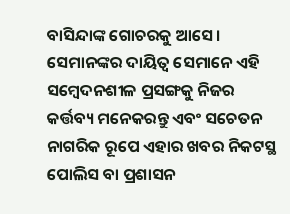ବାସିନ୍ଦାଙ୍କ ଗୋଚରକୁ ଆସେ। ସେମାନଙ୍କର ଦାୟିତ୍ୱ ସେମାନେ ଏହି ସମ୍ବେଦନଶୀଳ ପ୍ରସଙ୍ଗକୁ ନିଜର କର୍ତ୍ତବ୍ୟ ମନେକରନ୍ତୁ ଏବଂ ସଚେତନ ନାଗରିକ ରୂପେ ଏହାର ଖବର ନିକଟସ୍ଥ ପୋଲିସ ବା ପ୍ରଶାସନ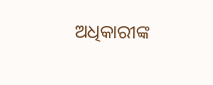ଅଧିକାରୀଙ୍କ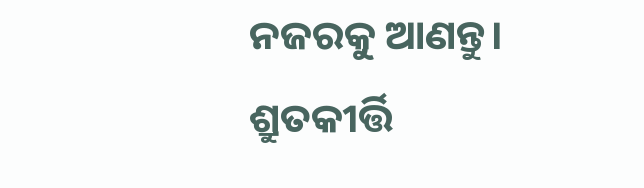ନଜରକୁ ଆଣନ୍ତୁ।
ଶ୍ରୁତକୀର୍ତ୍ତି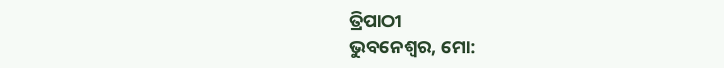ତ୍ରିପାଠୀ
ଭୁବନେଶ୍ୱର, ମୋ: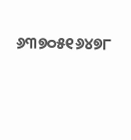୬୩୭୦୫୧୬୪୭୮